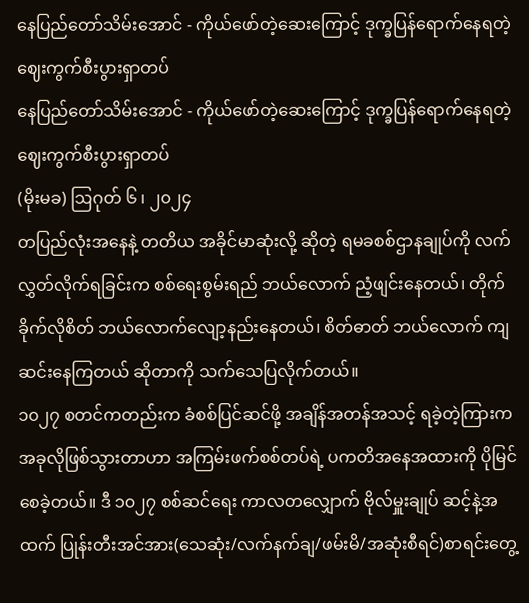နေပြည်တော်သိမ်းအောင် - ကိုယ်ဖော်တဲ့ဆေးကြောင့် ဒုက္ခပြန်ရောက်နေရတဲ့ ဈေးကွက်စီးပွားရှာတပ်
နေပြည်တော်သိမ်းအောင် - ကိုယ်ဖော်တဲ့ဆေးကြောင့် ဒုက္ခပြန်ရောက်နေရတဲ့ ဈေးကွက်စီးပွားရှာတပ်
(မိုးမခ) ဩဂုတ် ၆ ၊ ၂၀၂၄
တပြည်လုံးအနေနဲ့ တတိယ အခိုင်မာဆုံးလို့ ဆိုတဲ့ ရမခစစ်ဌာနချုပ်ကို လက်လွှတ်လိုက်ရခြင်းက စစ်ရေးစွမ်းရည် ဘယ်လောက် ညံ့ဖျင်းနေတယ်၊ တိုက်ခိုက်လိုစိတ် ဘယ်လောက်လျော့နည်းနေတယ်၊ စိတ်ဓာတ် ဘယ်လောက် ကျဆင်းနေကြတယ် ဆိုတာကို သက်သေပြလိုက်တယ်။
၁၀၂၇ စတင်ကတည်းက ခံစစ်ပြင်ဆင်ဖို့ အချိန်အတန်အသင့် ရခဲ့တဲ့ကြားက အခုလိုဖြစ်သွားတာဟာ အကြမ်းဖက်စစ်တပ်ရဲ့ ပကတိအနေအထားကို ပိုမြင်စေခဲ့တယ်။ ဒီ ၁၀၂၇ စစ်ဆင်ရေး ကာလတလျှောက် ဗိုလ်မှူးချုပ် ဆင့်နဲ့အထက် ပြုန်းတီးအင်အား(သေဆုံး/လက်နက်ချ/ဖမ်းမိ/အဆုံးစီရင်)စာရင်းတွေ့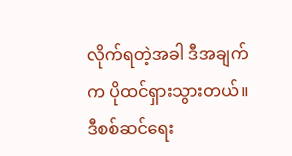လိုက်ရတဲ့အခါ ဒီအချက် က ပိုထင်ရှားသွားတယ်။
ဒီစစ်ဆင်ရေး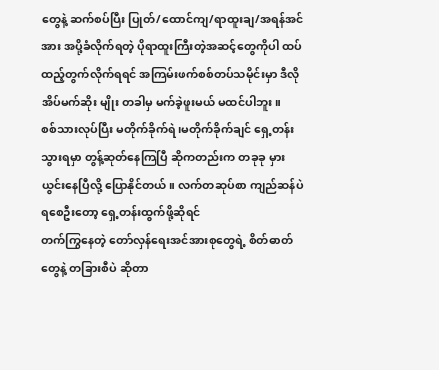တွေနဲ့ ဆက်စပ်ပြီး ပြုတ်/ထောင်ကျ/ရာထူးချ/အရန်အင်အား အပို့ခံလိုက်ရတဲ့ ပိုရာထူးကြီးတဲ့အဆင့်တွေကိုပါ ထပ်ထည့်တွက်လိုက်ရရင် အကြမ်းဖက်စစ်တပ်သမိုင်းမှာ ဒီလိုအိပ်မက်ဆိုး မျိုး တခါမှ မက်ခဲ့ဖူးမယ် မထင်ပါဘူး။
စစ်သားလုပ်ပြီး မတိုက်ခိုက်ရဲ၊မတိုက်ခိုက်ချင် ရှေ့တန်းသွားရမှာ တွန့်ဆုတ်နေကြပြီ ဆိုကတည်းက တခုခု မှားယွင်းနေပြီလို့ ပြောနိုင်တယ်။ လက်တဆုပ်စာ ကျည်ဆန်ပဲ ရစေဦးတော့ ရှေ့တန်းထွက်ဖို့ဆိုရင်
တက်ကြွနေတဲ့ တော်လှန်ရေးအင်အားစုတွေရဲ့ စိတ်ဓာတ်တွေနဲ့ တခြားစီပဲ ဆိုတာ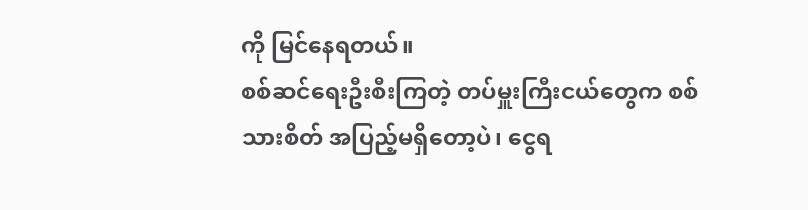ကို မြင်နေရတယ်။
စစ်ဆင်ရေးဦးစီးကြတဲ့ တပ်မှူးကြီးငယ်တွေက စစ်သားစိတ် အပြည့်မရှိတော့ပဲ၊ ငွေရ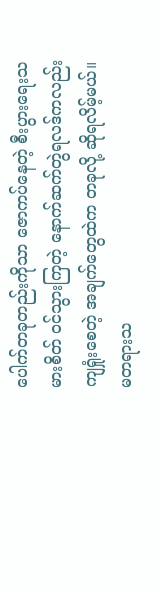ပေါက်တခုတည်းကိုသာ ဇောကပ်နေတဲ့ စီးပွားရေးသမားစိတ် ဝင်သွားကြတဲ့ နောက်ဆက်တွဲရလဒ်ကလည်း ကျရှုံးစေတဲ့ အချက်တွေထဲက တခုလို့ ဆိုရလိမ့်မယ်။
မတရားသ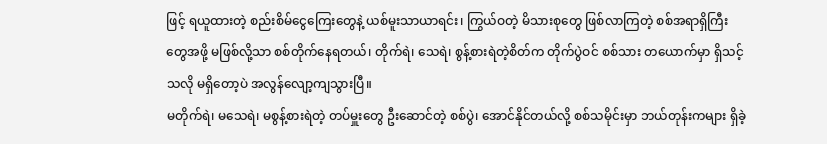ဖြင့် ရယူထားတဲ့ စည်းစိမ်ငွေကြေးတွေနဲ့ ယစ်မူးသာယာရင်း၊ ကြွယ်ဝတဲ့ မိသားစုတွေ ဖြစ်လာကြတဲ့ စစ်အရာရှိကြီးတွေအဖို့ မဖြစ်လို့သာ စစ်တိုက်နေရတယ်၊ တိုက်ရဲ၊ သေရဲ၊ စွန့်စားရဲတဲ့စိတ်က တိုက်ပွဲဝင် စစ်သား တယောက်မှာ ရှိသင့်သလို မရှိတော့ပဲ အလွန်လျော့ကျသွားပြီ။
မတိုက်ရဲ၊ မသေရဲ၊ မစွန့်စားရဲတဲ့ တပ်မှူးတွေ ဦးဆောင်တဲ့ စစ်ပွဲ၊ အောင်နိုင်တယ်လို့ စစ်သမိုင်းမှာ ဘယ်တုန်းကများ ရှိခဲ့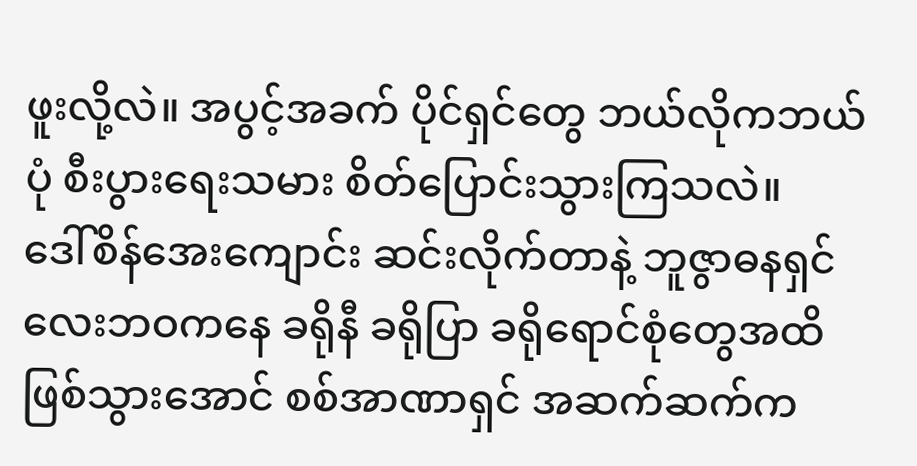ဖူးလို့လဲ။ အပွင့်အခက် ပိုင်ရှင်တွေ ဘယ်လိုကဘယ်ပုံ စီးပွားရေးသမား စိတ်ပြောင်းသွားကြသလဲ။
ဒေါ်စိန်အေးကျောင်း ဆင်းလိုက်တာနဲ့ ဘူဇွာဓနရှင်လေးဘဝကနေ ခရိုနီ ခရိုပြာ ခရိုရောင်စုံတွေအထိ ဖြစ်သွားအောင် စစ်အာဏာရှင် အဆက်ဆက်က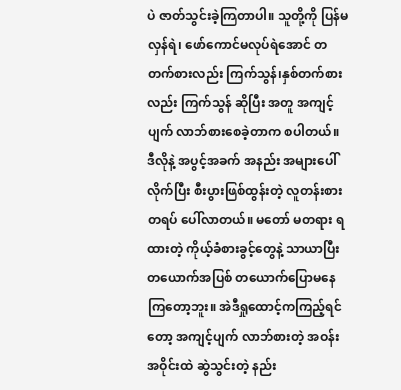ပဲ ဇာတ်သွင်းခဲ့ကြတာပါ။ သူတို့ကို ပြန်မလှန်ရဲ၊ ဖော်ကောင်မလုပ်ရဲအောင် တတက်စားလည်း ကြက်သွန်၊နှစ်တက်စားလည်း ကြက်သွန် ဆိုပြီး အတူ အကျင့်ပျက် လာဘ်စားစေခဲ့တာက စပါတယ်။
ဒီလိုနဲ့ အပွင့်အခက် အနည်း အများပေါ် လိုက်ပြီး စီးပွားဖြစ်ထွန်းတဲ့ လူတန်းစားတရပ် ပေါ်လာတယ်။ မတော် မတရား ရထားတဲ့ ကိုယ့်ခံစားခွင့်တွေနဲ့ သာယာပြီး တယောက်အပြစ် တယောက်ပြောမနေကြတော့ဘူး။ အဲဒီရှုထောင့်ကကြည့်ရင်တော့ အကျင့်ပျက် လာဘ်စားတဲ့ အဝန်းအဝိုင်းထဲ ဆွဲသွင်းတဲ့ နည်း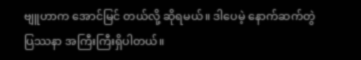ဗျူဟာက အောင်မြင် တယ်လို့ ဆိုရမယ်။ ဒါပေမဲ့ နောက်ဆက်တွဲ ပြဿနာ အကြီးကြီးရှိပါတယ်။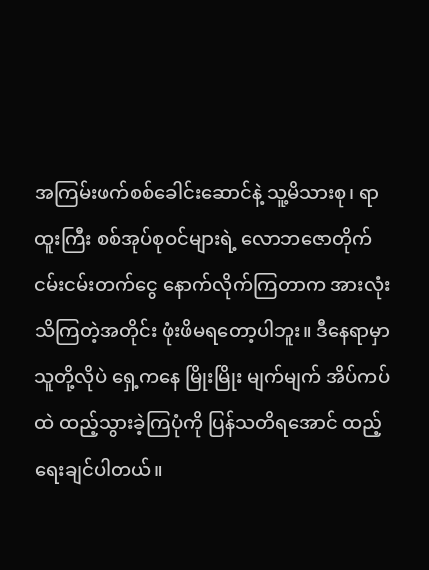အကြမ်းဖက်စစ်ခေါင်းဆောင်နဲ့ သူ့မိသားစု၊ ရာထူးကြီး စစ်အုပ်စုဝင်များရဲ့ လောဘဇောတိုက် ငမ်းငမ်းတက်ငွေ နောက်လိုက်ကြတာက အားလုံးသိကြတဲ့အတိုင်း ဖုံးဖိမရတော့ပါဘူး။ ဒီနေရာမှာ သူတို့လိုပဲ ရှေ့ကနေ မြိုးမြိုး မျက်မျက် အိပ်ကပ်ထဲ ထည့်သွားခဲ့ကြပုံကို ပြန်သတိရအောင် ထည့်ရေးချင်ပါတယ်။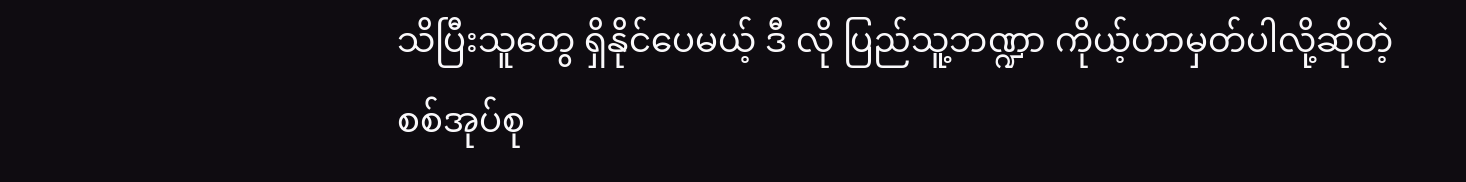သိပြီးသူတွေ ရှိနိုင်ပေမယ့် ဒီ လို ပြည်သူ့ဘဏ္ဍာ ကိုယ့်ဟာမှတ်ပါလို့ဆိုတဲ့ စစ်အုပ်စု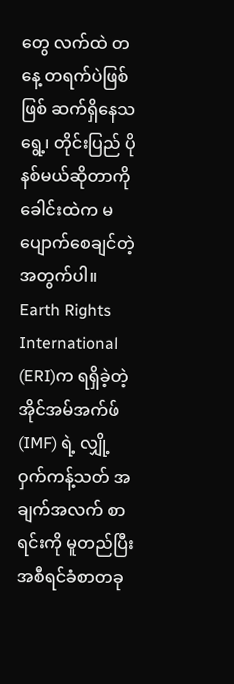တွေ လက်ထဲ တနေ့ တရက်ပဲဖြစ်ဖြစ် ဆက်ရှိနေသရွေ့၊ တိုင်းပြည် ပိုနစ်မယ်ဆိုတာကို ခေါင်းထဲက မပျောက်စေချင်တဲ့အတွက်ပါ။
Earth Rights International (ERI)က ရရှိခဲ့တဲ့ အိုင်အမ်အက်ဖ် (IMF) ရဲ့ လျှို့ဝှက်ကန့်သတ် အချက်အလက် စာရင်းကို မူတည်ပြီး အစီရင်ခံစာတခု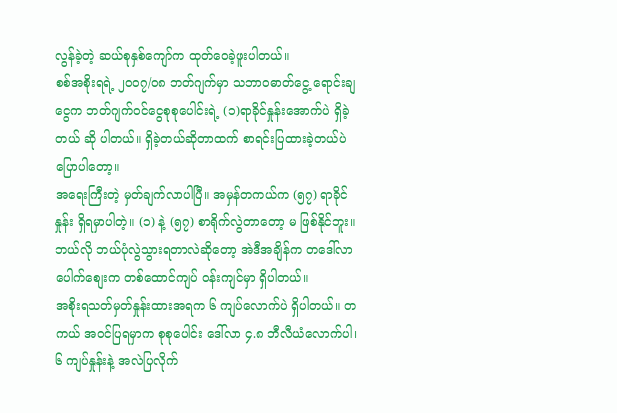လွန်ခဲ့တဲ့ ဆယ်စုနှစ်ကျော်က ထုတ်ဝေခဲ့ဖူးပါတယ်။
စစ်အစိုးရရဲ့ ၂၀၀၇/၀၈ ဘတ်ဂျက်မှာ သဘာဝဓာတ်ငွေ့ ရောင်းချငွေက ဘတ်ဂျက်ဝင်ငွေစုစုပေါင်းရဲ့ (၁)ရာခိုင်နှုန်းအောက်ပဲ ရှိခဲ့တယ် ဆို ပါတယ်။ ရှိခဲ့တယ်ဆိုတာထက် စာရင်းပြထားခဲ့တယ်ပဲ ပြောပါတော့။
အရေးကြီးတဲ့ မှတ်ချက်လာပါပြီ။ အမှန်တကယ်က (၅၇) ရာခိုင်နှုန်း ရှိရမှာပါတဲ့။ (၁) နဲ့ (၅၇) စာရိုက်လွဲတာတော့ မ ဖြစ်နိုင်ဘူး။ ဘယ်လို ဘယ်ပုံလွဲသွားရတာလဲဆိုတော့ အဲဒီအချိန်က တဒေါ်လာ ပေါက်စျေးက တစ်ထောင်ကျပ် ဝန်းကျင်မှာ ရှိပါတယ်။
အစိုးရသတ်မှတ်နှုန်းထားအရက ၆ ကျပ်လောက်ပဲ ရှိပါတယ်။ တကယ် အဝင်ပြရမှာက စုစုပေါင်း ဒေါ်လာ ၄.၈ ဘီလီယံလောက်ပါ၊ ၆ ကျပ်နှုန်းနဲ့ အလဲပြလိုက်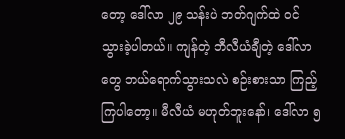တော့ ဒေါ်လာ ၂၉ သန်းပဲ ဘတ်ဂျက်ထဲ ဝင် သွားခဲ့ပါတယ်။ ကျန်တဲ့ ဘီလီယံချီတဲ့ ဒေါ်လာတွေ ဘယ်ရောက်သွားသလဲ စဉ်းစားသာ ကြည့်ကြပါတော့။ မီလီယံ မဟုတ်ဘူးနော်၊ ဒေါ်လာ ၅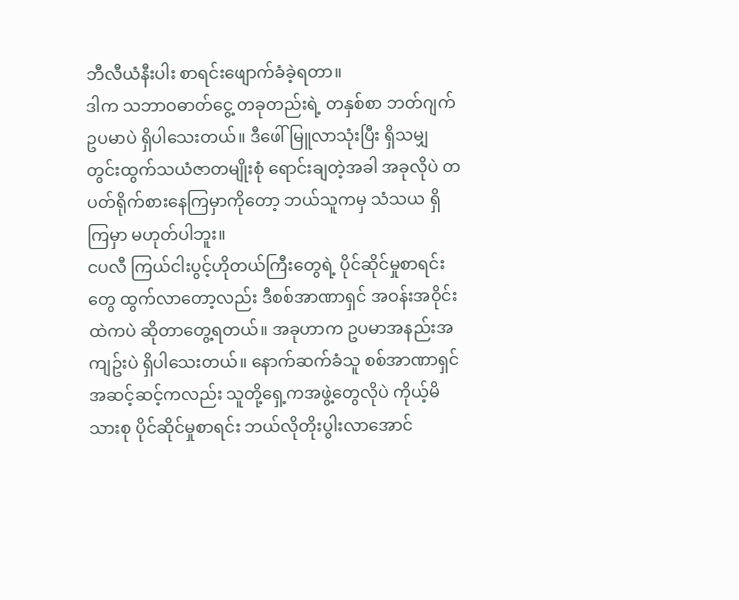ဘီလီယံနီးပါး စာရင်းဖျောက်ခံခဲ့ရတာ။
ဒါက သဘာဝဓာတ်ငွေ့ တခုတည်းရဲ့ တနှစ်စာ ဘတ်ဂျက် ဥပမာပဲ ရှိပါသေးတယ်။ ဒီဖေါ်မြူလာသုံးပြီး ရှိသမျှ တွင်းထွက်သယံဇာတမျိုးစုံ ရောင်းချတဲ့အခါ အခုလိုပဲ တပတ်ရိုက်စားနေကြမှာကိုတော့ ဘယ်သူကမှ သံသယ ရှိကြမှာ မဟုတ်ပါဘူး။
ငပလီ ကြယ်ငါးပွင့်ဟိုတယ်ကြီးတွေရဲ့ ပိုင်ဆိုင်မှုစာရင်းတွေ ထွက်လာတော့လည်း ဒီစစ်အာဏာရှင် အဝန်းအဝိုင်းထဲကပဲ ဆိုတာတွေ့ရတယ်။ အခုဟာက ဥပမာအနည်းအကျဥ်းပဲ ရှိပါသေးတယ်။ နောက်ဆက်ခံသူ စစ်အာဏာရှင် အဆင့်ဆင့်ကလည်း သူတို့ရှေ့ကအဖွဲ့တွေလိုပဲ ကိုယ့်မိသားစု ပိုင်ဆိုင်မှုစာရင်း ဘယ်လိုတိုးပွါးလာအောင်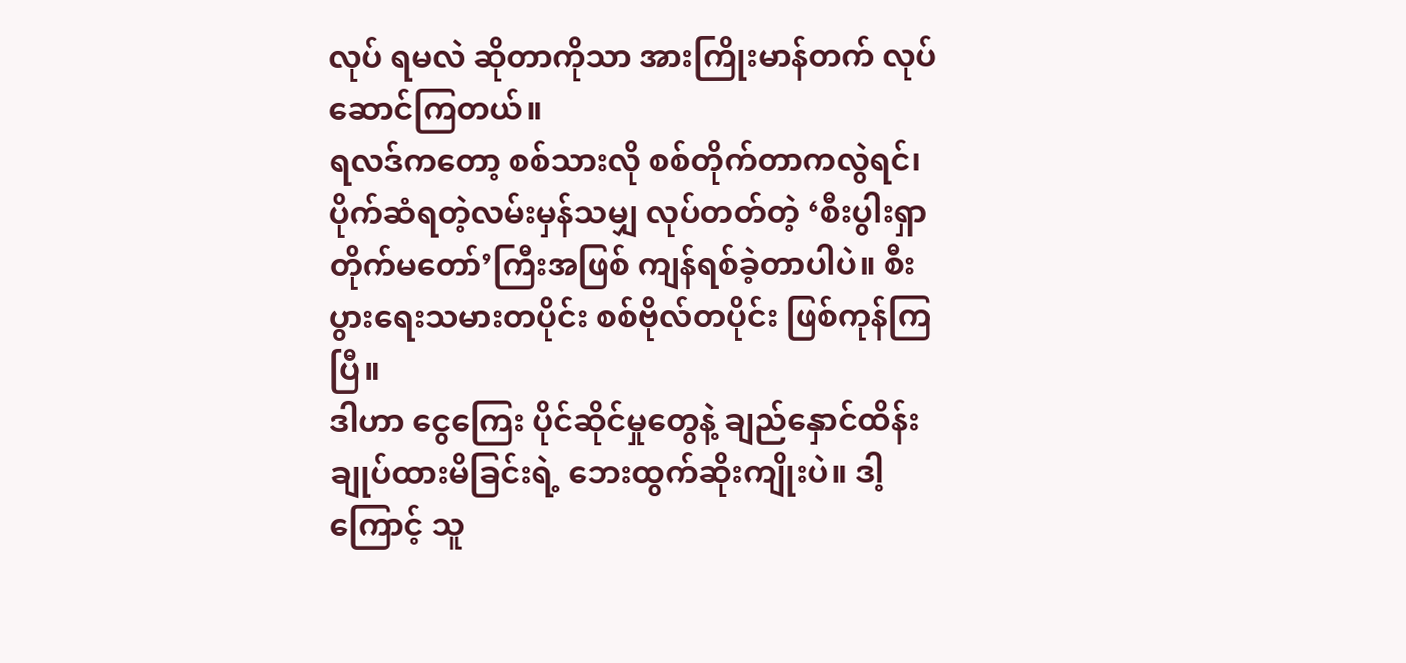လုပ် ရမလဲ ဆိုတာကိုသာ အားကြိုးမာန်တက် လုပ်ဆောင်ကြတယ်။
ရလဒ်ကတော့ စစ်သားလို စစ်တိုက်တာကလွဲရင်၊ ပိုက်ဆံရတဲ့လမ်းမှန်သမျှ လုပ်တတ်တဲ့ ‘စီးပွါးရှာ တိုက်မတော်’ကြီးအဖြစ် ကျန်ရစ်ခဲ့တာပါပဲ။ စီးပွားရေးသမားတပိုင်း စစ်ဗိုလ်တပိုင်း ဖြစ်ကုန်ကြပြီ။
ဒါဟာ ငွေကြေး ပိုင်ဆိုင်မှုတွေနဲ့ ချည်နှောင်ထိန်းချုပ်ထားမိခြင်းရဲ့ ဘေးထွက်ဆိုးကျိုးပဲ။ ဒါ့ကြောင့် သူ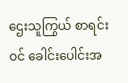ဌေးသူကြွယ် စာရင်းဝင် ခေါင်းပေါင်းအ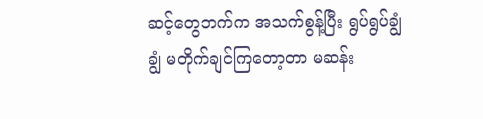ဆင့်တွေဘက်က အသက်စွန့်ပြီး ရွပ်ရွပ်ချွံချွံ မတိုက်ချင်ကြတော့တာ မဆန်း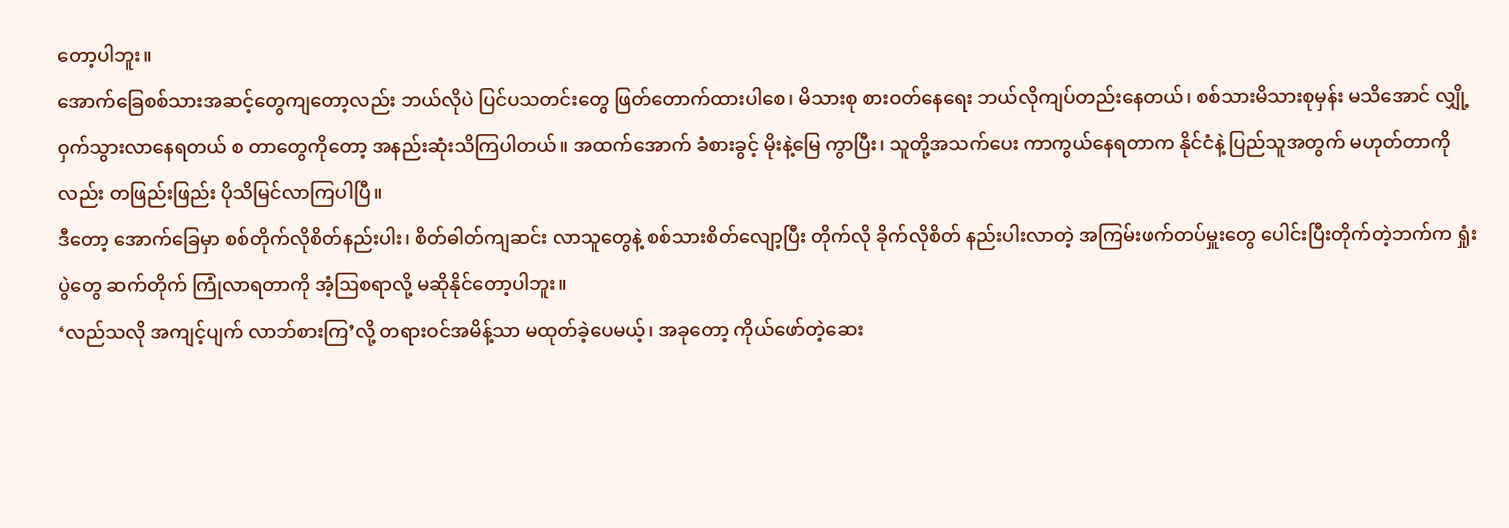တော့ပါဘူး။
အောက်ခြေစစ်သားအဆင့်တွေကျတော့လည်း ဘယ်လိုပဲ ပြင်ပသတင်းတွေ ဖြတ်တောက်ထားပါစေ၊ မိသားစု စားဝတ်နေရေး ဘယ်လိုကျပ်တည်းနေတယ်၊ စစ်သားမိသားစုမှန်း မသိအောင် လျှို့ဝှက်သွားလာနေရတယ် စ တာတွေကိုတော့ အနည်းဆုံးသိကြပါတယ်။ အထက်အောက် ခံစားခွင့် မိုးနဲ့မြေ ကွာပြီး၊ သူတို့အသက်ပေး ကာကွယ်နေရတာက နိုင်ငံနဲ့ ပြည်သူအတွက် မဟုတ်တာကိုလည်း တဖြည်းဖြည်း ပိုသိမြင်လာကြပါပြီ။
ဒီတော့ အောက်ခြေမှာ စစ်တိုက်လိုစိတ်နည်းပါး၊ စိတ်ဓါတ်ကျဆင်း လာသူတွေနဲ့ စစ်သားစိတ်လျော့ပြီး တိုက်လို ခိုက်လိုစိတ် နည်းပါးလာတဲ့ အကြမ်းဖက်တပ်မှူးတွေ ပေါင်းပြီးတိုက်တဲ့ဘက်က ရှုံးပွဲတွေ ဆက်တိုက် ကြုံလာရတာကို အံ့ဩစရာလို့ မဆိုနိုင်တော့ပါဘူး။
‘လည်သလို အကျင့်ပျက် လာဘ်စားကြ’လို့ တရားဝင်အမိန့်သာ မထုတ်ခဲ့ပေမယ့်၊ အခုတော့ ကိုယ်ဖော်တဲ့ဆေး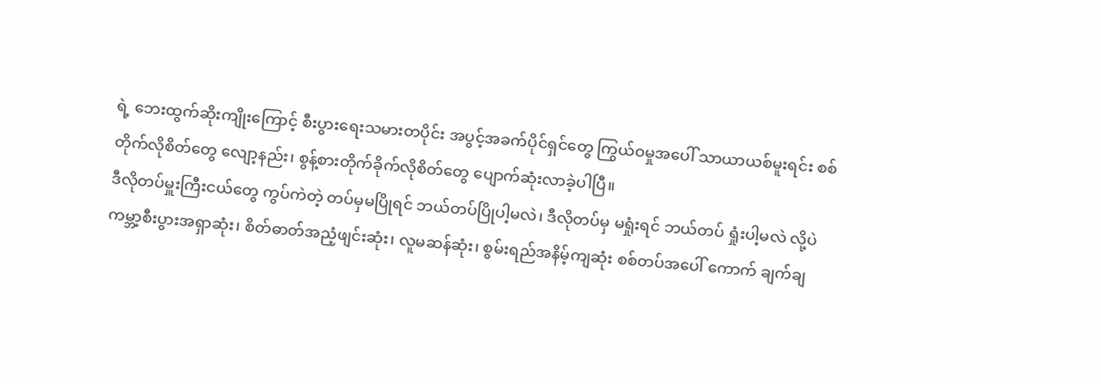ရဲ့ ဘေးထွက်ဆိုးကျိုးကြောင့် စီးပွားရေးသမားတပိုင်း အပွင့်အခက်ပိုင်ရှင်တွေ ကြွယ်ဝမှုအပေါ် သာယာယစ်မူးရင်း စစ်တိုက်လိုစိတ်တွေ လျော့နည်း၊ စွန့်စားတိုက်ခိုက်လိုစိတ်တွေ ပျောက်ဆုံးလာခဲ့ပါပြီ။
ဒီလိုတပ်မှူးကြီးငယ်တွေ ကွပ်ကဲတဲ့ တပ်မှမပြိုရင် ဘယ်တပ်ပြိုပါ့မလဲ၊ ဒီလိုတပ်မှ မရှုံးရင် ဘယ်တပ် ရှုံးပါ့မလဲ လို့ပဲ ကမ္ဘာ့စီးပွားအရှာဆုံး၊ စိတ်ဓာတ်အညံ့ဖျင်းဆုံး၊ လူမဆန်ဆုံး၊ စွမ်းရည်အနိမ့်ကျဆုံး စစ်တပ်အပေါ် ကောက် ချက်ချ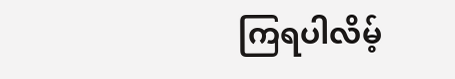ကြရပါလိမ့်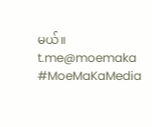မယ်။
t.me@moemaka
#MoeMaKaMedia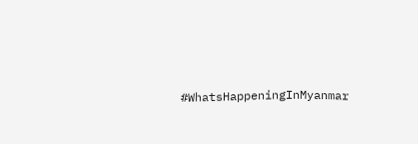#WhatsHappeningInMyanmar